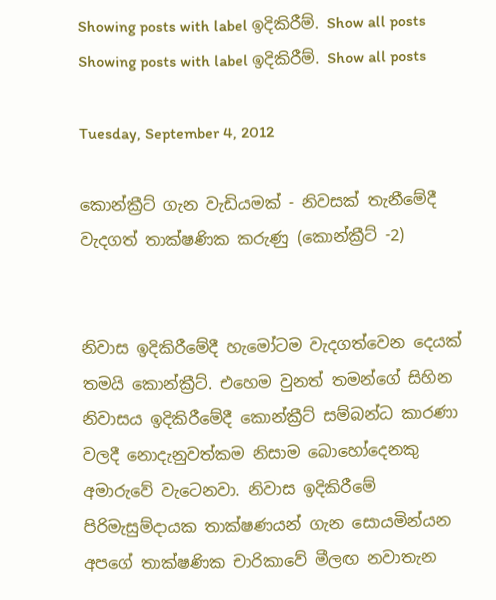Showing posts with label ඉදිකිරීම්. Show all posts
Showing posts with label ඉදිකිරීම්. Show all posts

Tuesday, September 4, 2012

කොන්ක්‍රීට් ගැන වැඩියමක් - නිවසක් තැනීමේදී වැදගත් තාක්ෂණික කරුණු (කොන්ක්‍රීට් -2)


නිවාස ඉදිකිරීමේදී හැමෝටම වැදගත්වෙන දෙයක් තමයි කොන්ක්‍රීට්. එහෙම වුනත් තමන්ගේ සිහින නිවාසය ඉදිකිරීමේදී කොන්ක්‍රීට් සම්බන්ධ කාරණා වලදී නොදැනුවත්කම නිසාම බොහෝදෙනකු අමාරුවේ වැටෙනවා. නිවාස ඉදිකිරීමේ පිරිමැසුම්දායක තාක්ෂණයන් ගැන සොයමින්යන අපගේ තාක්ෂණික චාරිකාවේ මීලඟ නවාතැන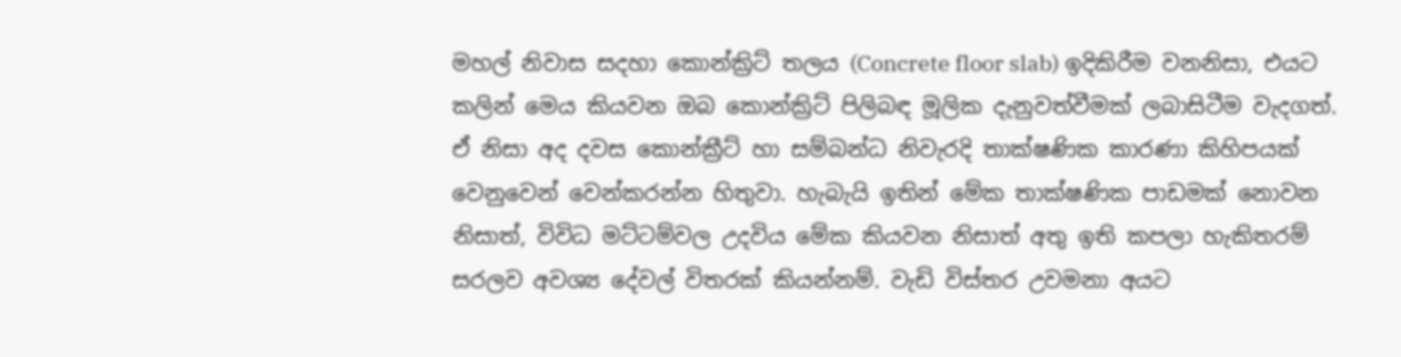මහල් නිවාස සදහා කොන්ක්‍රිට් තලය (Concrete floor slab) ඉදිකිරීම වනනිසා, එයට කලින් මෙය කියවන ඔබ කොන්ක්‍රිට් පිලිබඳ මූලික දැනුවත්වීමක් ලබාසිටීම වැදගත්.  ඒ නිසා අද දවස කොන්ක්‍රීට් හා සම්බන්ධ නිවැරදි තාක්ෂණික කාරණා කිහිපයක් වෙනුවෙන් වෙන්කරන්න හිතුවා. හැබැයි ඉතින් මේක තාක්ෂණික පාඩමක් නොවන නිසාත්, විවිධ මට්ටම්වල උදවිය මේක කියවන නිසාත් අතු ඉති කපලා හැකිතරම් සරලව අවශ්‍ය දේවල් විතරක් කියන්නම්. වැඩි විස්තර උවමනා අයට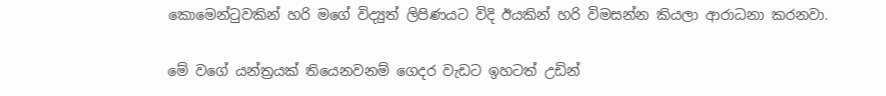කොමෙන්ටුවකින් හරි මගේ විද්‍යුත් ලිපිණයට විදි ඊයකින් හරි විමසන්න කියලා ආරාධනා කරනවා.

මේ වගේ යන්ත්‍රයක් තියෙනවනම් ගෙදර වැඩට ඉහටත් උඩින්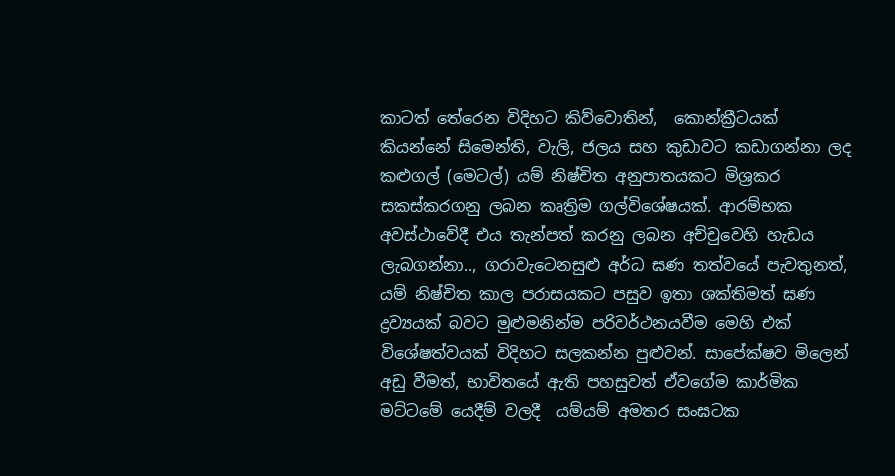කාටත් තේරෙන විදිහට කිව්වොතින්,  කොන්ක්‍රීටයක් කියන්නේ සිමෙන්ති, වැලි, ජලය සහ කුඩාවට කඩාගන්නා ලද කළුගල් (මෙටල්) යම් නිෂ්චිත අනුපාතයකට මිශ්‍රකර සකස්කරගනු ලබන කෘත්‍රිම ගල්විශේෂයක්. ආරම්භක අවස්ථාවේදී එය තැන්පත් කරනු ලබන අච්චුවෙහි හැඩය ලැබගන්නා.., ගරාවැටෙනසුළු අර්ධ ඝණ තත්වයේ පැවතුනත්, යම් නිෂ්චිත කාල පරාසයකට පසුව ඉතා ශක්තිමත් ඝණ ද්‍රව්‍යයක් බවට මුළුමනින්ම පරිවර්ථනයවීම මෙහි එක් විශේෂත්වයක් විදිහට සලකන්න පුළුවන්. සාපේක්ෂව මිලෙන් අඩු වීමත්, භාවිතයේ ඇති පහසුවත් ඒවගේම කාර්මික මට්ටමේ යෙදීම් වලදී  යම්යම් අමතර සංඝටක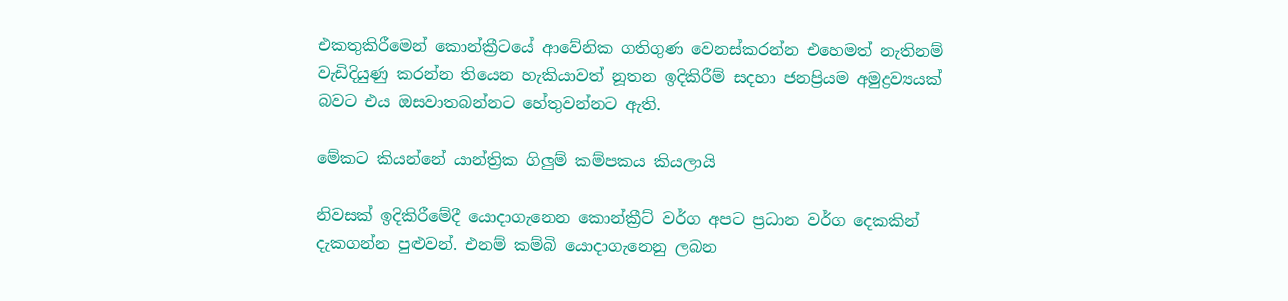එකතුකිරීමෙන් කොන්ක්‍රීටයේ ආවේනික ගතිගුණ වෙනස්කරන්න එහෙමත් නැතිනම් වැඩිදියුණු කරන්න තියෙන හැකියාවත් නූතන ඉදිකිරීම් සදහා ජනප්‍රියම අමුද්‍රව්‍යයක් බවට එය ඔසවාතබන්නට හේතුවන්නට ඇති.

මේකට කියන්නේ යාන්ත්‍රික ගිලුම් කම්පකය කියලායි

නිවසක් ඉදිකිරීමේදී යොදාගැනෙන කොන්ක්‍රීට් වර්ග අපට ප්‍රධාන වර්ග දෙකකින් දැකගන්න පුළුවන්. එනම් කම්බි යොදාගැනෙනු ලබන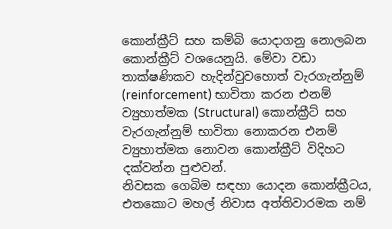කොන්ක්‍රීට් සහ කම්බි යොදාගනු නොලබන කොන්ක්‍රීට් වශයෙනුයි. මේවා වඩා තාක්ෂණිකව හැදින්වුවහොත් වැරගැන්නුම් (reinforcement) භාවිතා කරන එනම් ව්‍යුහාත්මක (Structural) කොන්ක්‍රීට් සහ වැරගැන්නුම් භාවිතා නොකරන එනම් ව්‍යුහාත්මක නොවන කොන්ක්‍රීට් විදිහට දක්වන්න පුළුවන්.
නිවසක ගෙබිම සඳහා යොදන කොන්ක්‍රීටය, එතකොට මහල් නිවාස අත්තිවාරමක නම්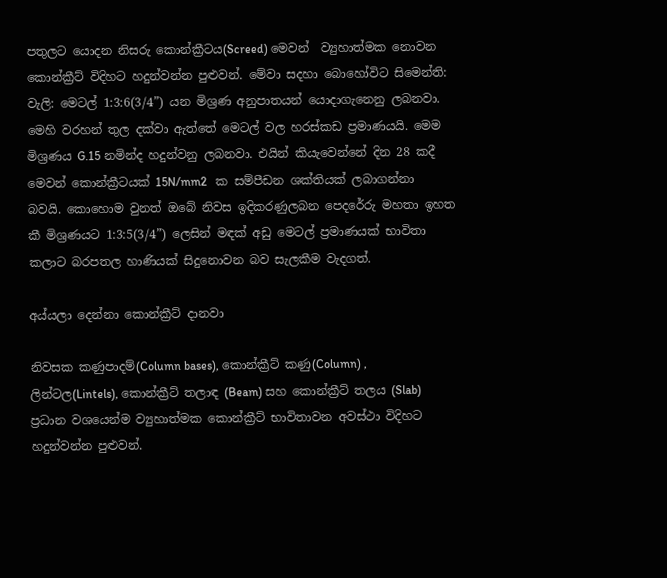පතුලට යොදන නිසරු කොන්ක්‍රීටය(Screed) මෙවන්  ව්‍යුහාත්මක නොවන කොන්ක්‍රීට් විදිහට හදුන්වන්න පුළුවන්. මේවා සදහා බොහෝවිට සිමෙන්ති: වැලි: මෙටල් 1:3:6(3/4”) යන මිශ්‍රණ අනුපාතයන් යොදාගැනෙනු ලබනවා. මෙහි වරහන් තුල දක්වා ඇත්තේ මෙටල් වල හරස්කඩ ප්‍රමාණයයි. මෙම මිශ්‍රණය G.15 නමින්ද හදුන්වනු ලබනවා. එයින් කියැවෙන්නේ දින 28 කදී මෙවන් කොන්ක්‍රීටයක් 15N/mm2   ක සම්පීඩන ශක්තියක් ලබාගන්නා බවයි. කොහොම වුනත් ඔබේ නිවස ඉදිකරණුලබන පෙදරේරු මහතා ඉහත කී මිශ්‍රණයට 1:3:5(3/4”) ලෙසින් මඳක් අඩු මෙටල් ප්‍රමාණයක් භාවිතා කලාට බරපතල හාණියක් සිදුනොවන බව සැලකීම වැදගත්.

අය්යලා දෙන්නා කොන්ක්‍රීට් දානවා

නිවසක කණුපාදම්(Column bases), කොන්ක්‍රීට් කණු(Column) , ලින්ටල(Lintels), කොන්ක්‍රීට් තලාඳ (Beam) සහ කොන්ක්‍රීට් තලය (Slab) ප්‍රධාන වශයෙන්ම ව්‍යුහාත්මක කොන්ක්‍රීට් භාවිතාවන අවස්ථා විදිහට හදුන්වන්න පුළුවන්.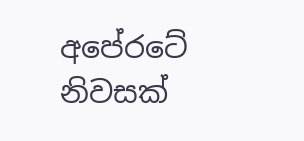අපේරටේ නිවසක්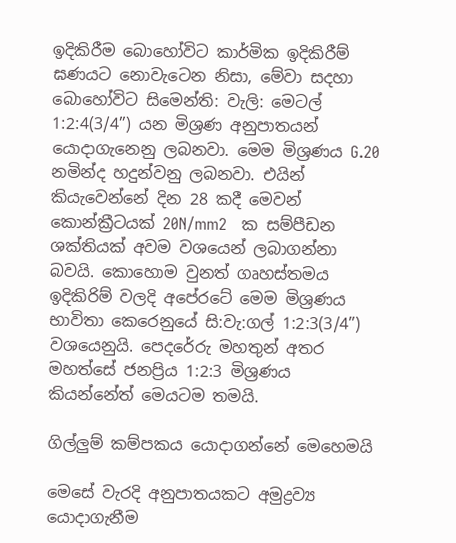ඉදිකිරීම බොහෝවිට කාර්මික ඉදිකිරීම් ඝණයට නොවැටෙන නිසා, මේවා සදහා බොහෝවිට සිමෙන්ති: වැලි: මෙටල් 1:2:4(3/4”) යන මිශ්‍රණ අනුපාතයන් යොදාගැනෙනු ලබනවා. මෙම මිශ්‍රණය G.20 නමින්ද හදුන්වනු ලබනවා. එයින් කියැවෙන්නේ දින 28 කදී මෙවන් කොන්ක්‍රීටයක් 20N/mm2   ක සම්පීඩන ශක්තියක් අවම වශයෙන් ලබාගන්නා බවයි. කොහොම වුනත් ගෘහස්තමය ඉදිකිරිම් වලදි අපේරටේ මෙම මිශ්‍රණය භාවිතා කෙරෙනුයේ සි:වැ:ගල් 1:2:3(3/4”) වශයෙනුයි. පෙදරේරු මහතුන් අතර මහත්සේ ජනප්‍රිය 1:2:3 මිශ්‍රණය කියන්නේත් මෙයටම තමයි.

ගිල්ලුම් කම්පකය යොදාගන්නේ මෙහෙමයි

මෙසේ වැරදි අනුපාතයකට අමුද්‍රව්‍ය යොදාගැනීම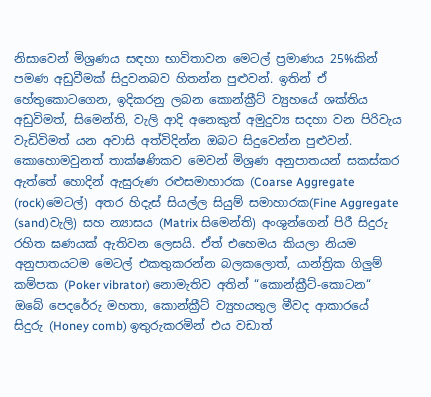නිසාවෙන් මිශ්‍රණය සඳහා භාවිතාවන මෙටල් ප්‍රමාණය 25%කින් පමණ අඩුවීමක් සිදුවනබව හිතන්න පුළුවන්. ඉතින් ඒ හේතුකොටගෙන, ඉදිකරනු ලබන කොන්ක්‍රීට් ව්‍යුහයේ ශක්තිය අඩුවිමත්, සිමෙන්ති, වැලි ආදි අනෙකුත් අමුදුව්‍ය සදහා වන පිරිවැය වැඩිවිමත් යන අවාසි අත්විදින්න ඔබට සිදුවෙන්න පුළුවන්. කොහොමවුනත් තාක්ෂණිකව මෙවන් මිශ්‍රණ අනුපාතයන් සකස්කර ඇත්තේ හොදින් ඇසුරුණ රළුසමාහාරක (Coarse Aggregate (rock)මෙටල්) අතර හිදැස් සියල්ල සියුම් සමාහාරක(Fine Aggregate (sand)වැලි) සහ න්‍යාසය (Matrix සිමෙන්ති) අංශුන්ගෙන් පිරී සිදුරු රහිත ඝණයක් ඇතිවන ලෙසයි. ඒත් එහෙමය කියලා නියම අනුපාතයටම මෙටල් එකතුකරන්න බලකලොත්, යාන්ත්‍රික ගිලුම් කම්පක (Poker vibrator) නොමැතිව අතින් “කොන්ක්‍රීට්-කොටන“  ඔබේ පෙදරේරු මහතා, කොන්ක්‍රීට් ව්‍යුහයතුල මීවද ආකාරයේ සිදුරු (Honey comb) ඉතුරුකරමින් එය වඩාත්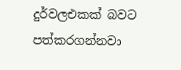දුර්වලඑකක් බවට පත්කරගන්නවා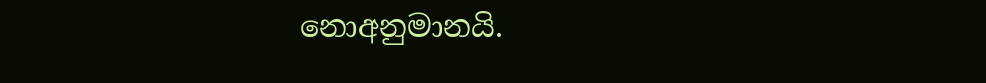නොඅනුමානයි.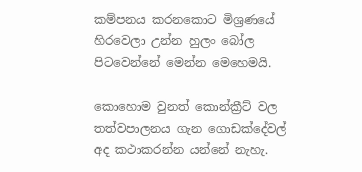කම්පනය කරනකොට මිශ්‍රණයේ හිරවෙලා උන්න හුලං බෝල පිටවෙන්නේ මෙන්න මෙහෙමයි.

කොහොම වුනත් කොන්ක්‍රීට් වල තත්වපාලනය ගැන ගොඩක්දේවල් අද කථාකරන්න යන්නේ නැහැ.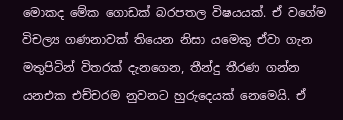මොකද මේක ගොඩක් බරපතල විෂයයක්. ඒ වගේම විචල්‍ය ගණනාවක් තියෙන නිසා යමෙකු ඒවා ගැන මතුපිටින් විතරක් දැනගෙන, තීන්දු තීරණ ගන්න යනඑක එච්චරම නුවනට හුරුදෙයක් නෙමෙයි. ඒ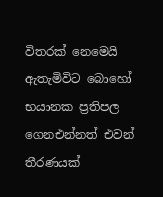විතරක් නෙමෙයි ඇතැමිවිට බොහෝ භයානක ප්‍රතිපල ගෙනඑන්නත් එවන් තීරණයක්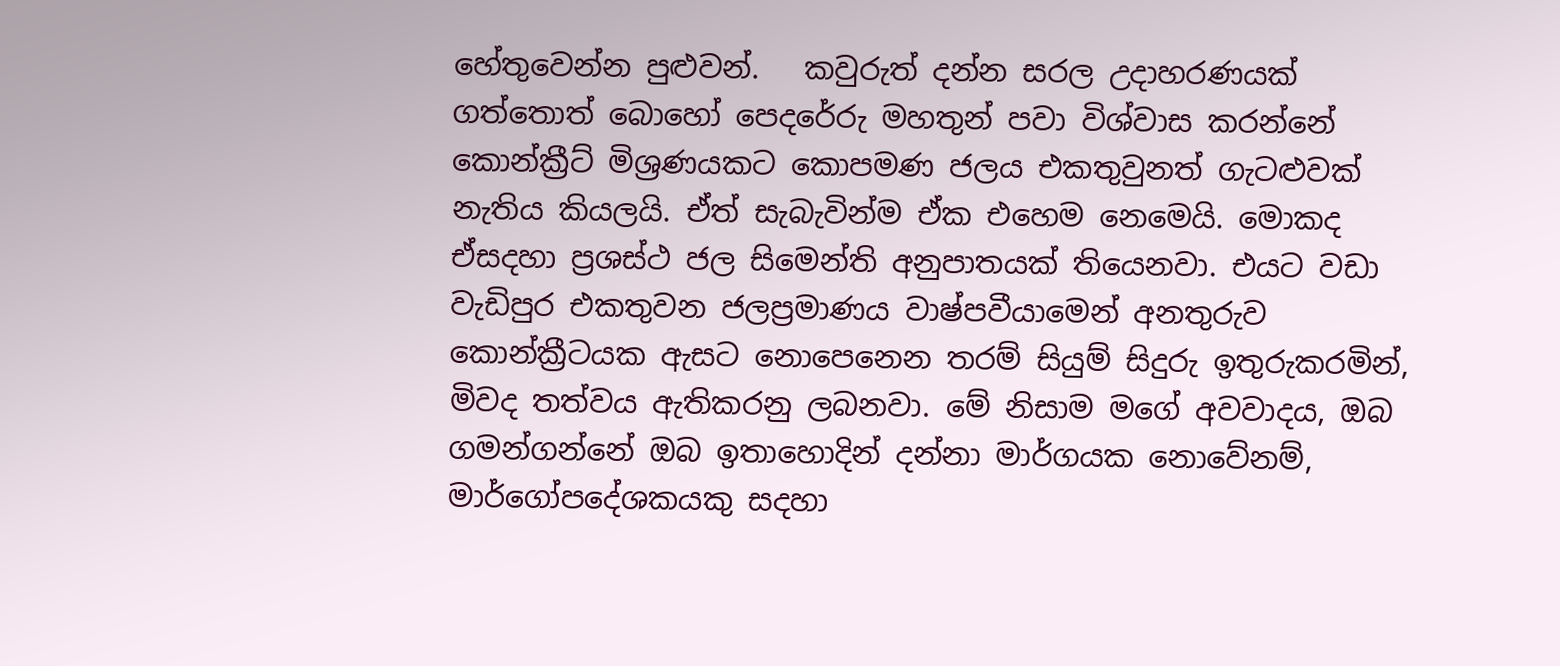හේතුවෙන්න පුළුවන්.   කවුරුත් දන්න සරල උදාහරණයක් ගත්තොත් බොහෝ පෙදරේරු මහතුන් පවා විශ්වාස කරන්නේ කොන්ක්‍රීට් මිශ්‍රණයකට කොපමණ ජලය එකතුවුනත් ගැටළුවක් නැතිය කියලයි. ඒත් සැබැවින්ම ඒක එහෙම නෙමෙයි. මොකද ඒසදහා ප්‍රශස්ථ ජල සිමෙන්ති අනුපාතයක් තියෙනවා. එයට වඩා වැඩිපුර එකතුවන ජලප්‍රමාණය වාෂ්පවීයාමෙන් අනතුරුව කොන්ක්‍රීටයක ඇසට නොපෙනෙන තරම් සියුම් සිදුරු ඉතුරුකරමින්, මිවද තත්වය ඇතිකරනු ලබනවා. මේ නිසාම මගේ අවවාදය, ඔබ ගමන්ගන්නේ ඔබ ඉතාහොදින් දන්නා මාර්ගයක නොවේනම්, මාර්ගෝපදේශකයකු සදහා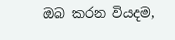ඔබ කරන වියදම,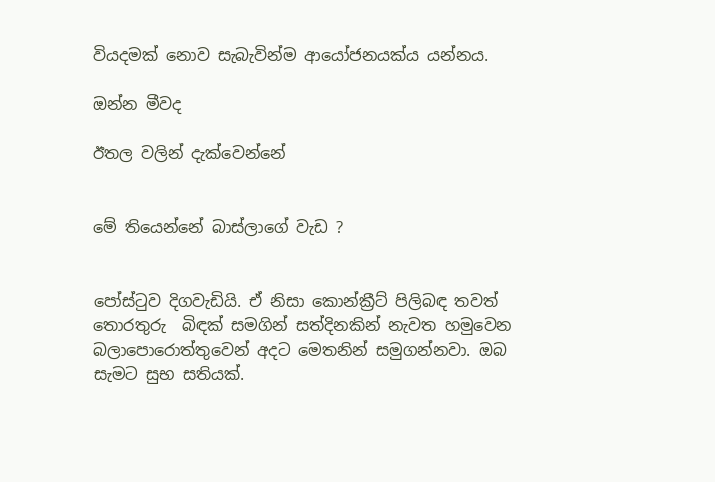වියදමක් නොව සැබැවින්ම ආයෝජනයක්ය යන්නය.

ඔන්න මීවද

ඊතල වලින් දැක්වෙන්නේ


මේ තියෙන්නේ බාස්ලාගේ වැඩ ?


පෝස්ටුව දිගවැඩියි. ඒ නිසා කොන්ක්‍රීට් පිලිබඳ තවත් තොරතුරු  බිඳක් සමගින් සත්දිනකින් නැවත හමුවෙන බලාපොරොත්තුවෙන් අදට මෙතනින් සමුගන්නවා. ඔබ සැමට සුභ සතියක්.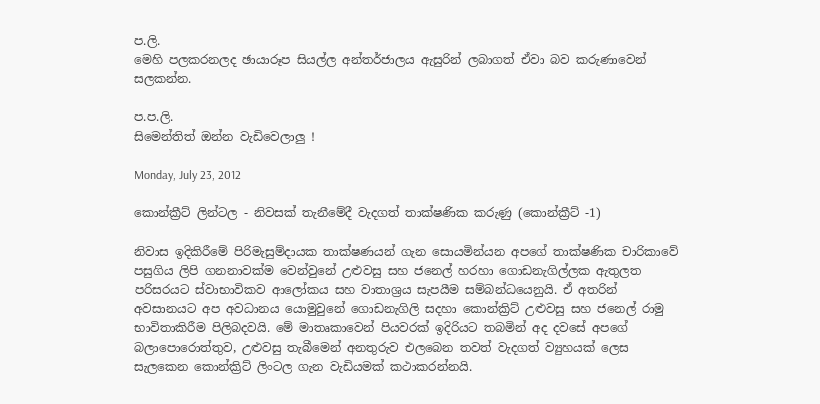ප.ලි.
මෙහි පලකරනලද ඡායාරූප සියල්ල අන්තර්ජාලය ඇසුරින් ලබාගත් ඒවා බව කරුණාවෙන් සලකන්න.

ප.ප.ලි.
සිමෙන්තිත් ඔන්න වැඩිවෙලාලු !

Monday, July 23, 2012

කොන්ක්‍රීට් ලින්ටල - නිවසක් තැනීමේදී වැදගත් තාක්ෂණික කරුණු (කොන්ක්‍රීට් -1)

නිවාස ඉදිකිරීමේ පිරිමැසුම්දායක තාක්ෂණයන් ගැන සොයමින්යන අපගේ තාක්ෂණික චාරිකාවේ පසුගිය ලිපි ගනනාවක්ම වෙන්වුනේ උළුවසු සහ ජනෙල් හරහා ගොඩනැගිල්ලක ඇතුලත පරිසරයට ස්වාභාවිකව ආලෝකය සහ වාතාශ්‍රය සැපයීම සම්බන්ධයෙනුයි. ඒ අතරින් අවසානයට අප අවධානය යොමුවුනේ ගොඩනැගිලි සදහා කොන්ක්‍රිට් උළුවසු සහ ජනෙල් රාමු භාවිතාකිරීම පිලිබදවයි. මේ මාතෘකාවෙන් පියවරක් ඉදිරියට තබමින් අද දවසේ අපගේ බලාපොරොත්තුව, උළුවසු තැබීමෙන් අනතුරුව එලබෙන තවත් වැදගත් ව්‍යුහයක් ලෙස සැලකෙන කොන්ක්‍රිට් ලිංටල ගැන වැඩියමක් කථාකරන්නයි.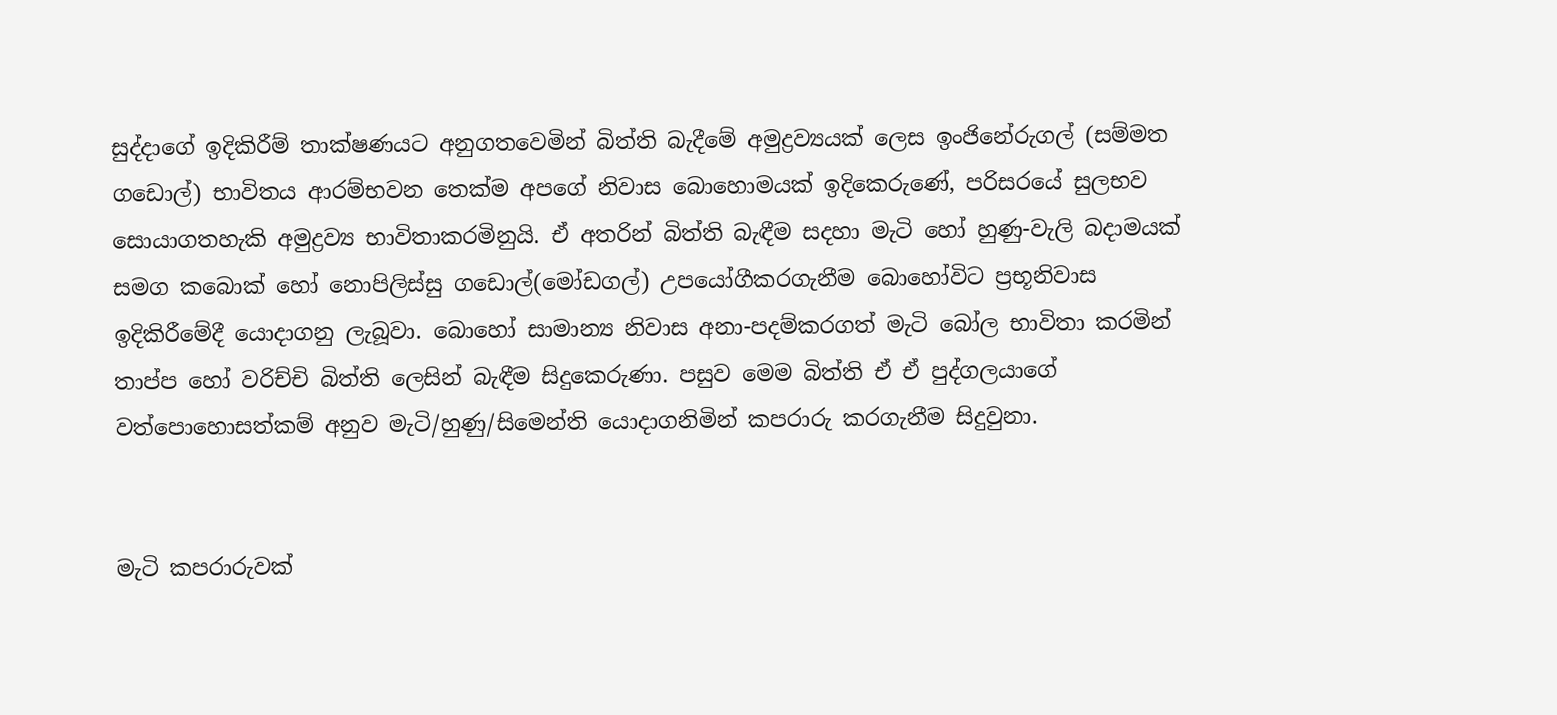සුද්දාගේ ඉදිකිරීම් තාක්ෂණයට අනුගතවෙමින් බිත්ති බැදීමේ අමුද්‍රව්‍යයක් ලෙස ඉංජිනේරුගල් (සම්මත ගඩොල්) භාවිතය ආරම්භවන තෙක්ම අපගේ නිවාස බොහොමයක් ඉදිකෙරුණේ, පරිසරයේ සුලභව සොයාගතහැකි අමුද්‍රව්‍ය භාවිතාකරමිනුයි. ඒ අතරින් බිත්ති බැඳීම සදහා මැටි හෝ හුණු-වැලි බදාමයක් සමග කබොක් හෝ නොපිලිස්සු ගඩොල්(මෝඩගල්) උපයෝගීකරගැනීම බොහෝවිට ප්‍රභූනිවාස ඉදිකිරීමේදී යොදාගනු ලැබූවා. බොහෝ සාමාන්‍ය නිවාස අනා-පදම්කරගත් මැටි බෝල භාවිතා කරමින් තාප්ප හෝ වරිච්චි බිත්ති ලෙසින් බැඳීම සිදුකෙරුණා. පසුව මෙම බිත්ති ඒ ඒ පුද්ගලයාගේ වත්පොහොසත්කම් අනුව මැටි/හුණු/සිමෙන්ති යොදාගනිමින් කපරාරු කරගැනීම සිදුවුනා.


මැටි කපරාරුවක්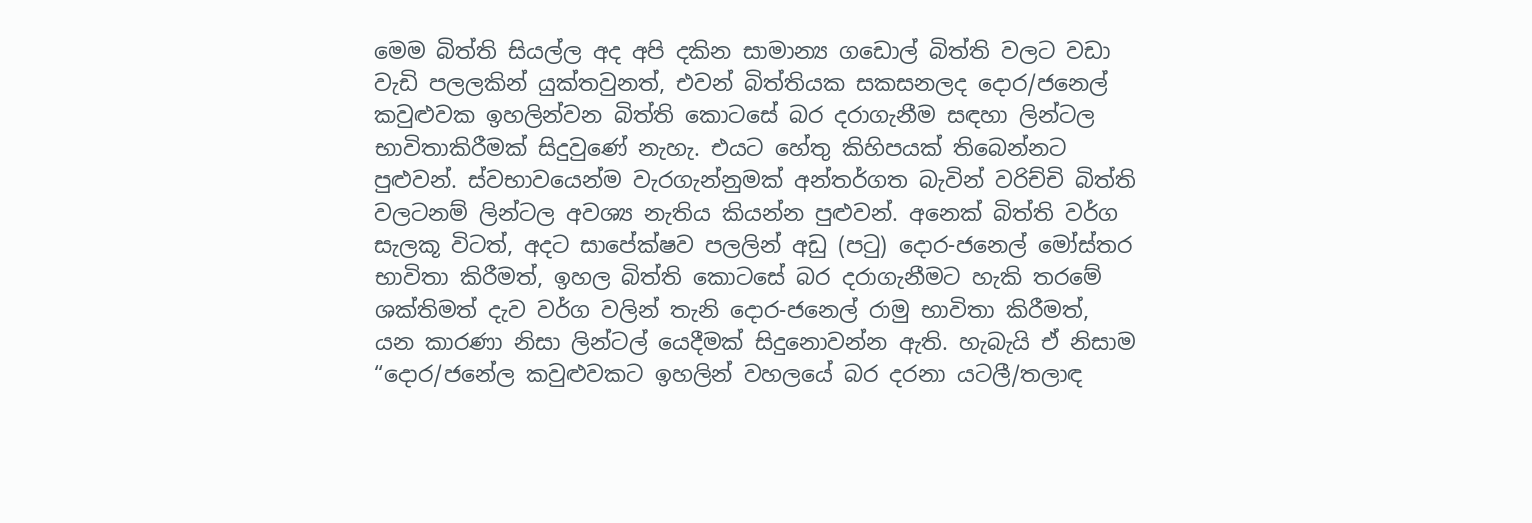මෙම බිත්ති සියල්ල අද අපි දකින සාමාන්‍ය ගඩොල් බිත්ති වලට වඩා වැඩි පලලකින් යුක්තවුනත්, එවන් බිත්තියක සකසනලද දොර/ජනෙල් කවුළුවක ඉහලින්වන බිත්ති කොටසේ බර දරාගැනීම සඳහා ලින්ටල භාවිතාකිරීමක් සිදුවුණේ නැහැ. එයට හේතු කිහිපයක් තිබෙන්නට පුළුවන්. ස්වභාවයෙන්ම වැරගැන්නුමක් අන්තර්ගත බැවින් වරිච්චි බිත්ති වලටනම් ලින්ටල අවශ්‍ය නැතිය කියන්න පුළුවන්. අනෙක් බිත්ති වර්ග සැලකූ විටත්, අදට සාපේක්ෂව පලලින් අඩු (පටු) දොර-ජනෙල් මෝස්තර භාවිතා කිරීමත්, ඉහල බිත්ති කොටසේ බර දරාගැනීමට හැකි තරමේ ශක්තිමත් දැව වර්ග වලින් තැනි දොර-ජනෙල් රාමු භාවිතා කිරීමත්,  යන කාරණා නිසා ලින්ටල් යෙදීමක් සිදුනොවන්න ඇති. හැබැයි ඒ නිසාම “දොර/ජනේල කවුළුවකට ඉහලින් වහලයේ බර දරනා යටලී/තලාඳ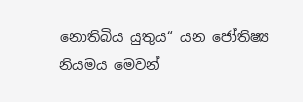නොතිබිය යුතුය“ යන ජෝතිෂ්‍ය නියමය මෙවන්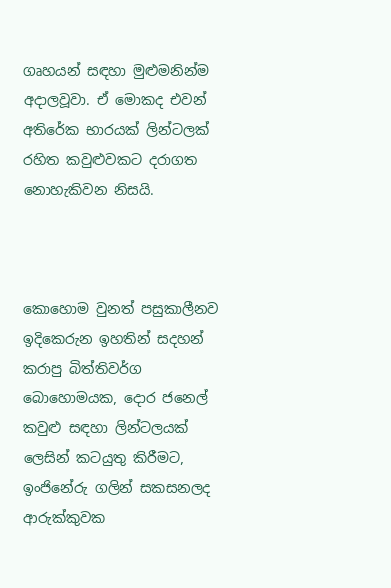ගෘහයන් සඳහා මුළුමනින්ම අදාලවූවා. ඒ මොකද එවන් අතිරේක භාරයක් ලින්ටලක් රහිත කවුළුවකට දරාගත නොහැකිවන නිසයි.



කොහොම වුනත් පසුකාලීනව ඉදිකෙරුන ඉහතින් සදහන් කරාපු බිත්තිවර්ග බොහොමයක, දොර ජනෙල් කවුළු සඳහා ලින්ටලයක් ලෙසින් කටයුතු කිරීමට, ඉංජිනේරු ගලින් සකසනලද ආරුක්කුවක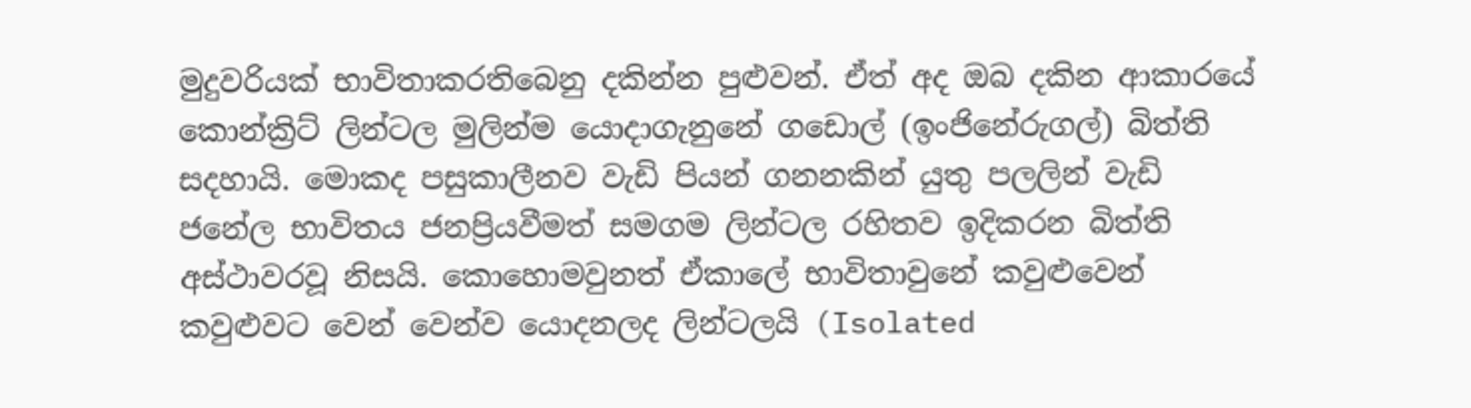මුදුවරියක් භාවිතාකරතිබෙනු දකින්න පුළුවන්. ඒත් අද ඔබ දකින ආකාරයේ කොන්ක්‍රිට් ලින්ටල මුලින්ම යොදාගැනුනේ ගඩොල් (ඉංජිනේරුගල්) බිත්ති සදහායි. මොකද පසුකාලීනව වැඩි පියන් ගනනකින් යුතු පලලින් වැඩි ජනේල භාවිතය ජනප්‍රියවීමත් සමගම ලින්ටල රහිතව ඉදිකරන බිත්ති අස්ථාවරවූ නිසයි. කොහොමවුනත් ඒකාලේ භාවිතාවුනේ කවුළුවෙන් කවුළුවට වෙන් වෙන්ව යොදනලද ලින්ටලයි (Isolated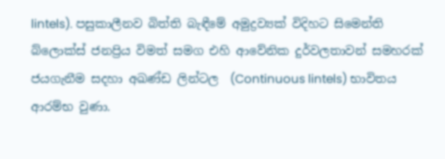lintels). පසුකාලීනව බිත්ති බැඳීමේ අමුද්‍රව්‍යක් විදිහට සිමෙන්ති බ්ලොක්ස් ජනප්‍රිය විමත් සමග එහි ආවේනික දුර්වලතාවන් සමහරක් ජයගැනීම සදහා අඛණ්ඩ ලින්ටල  (Continuous lintels) භාවිතය ආරම්භ වුණා.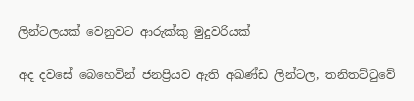ලින්ටලයක් වෙනුවට ආරුක්කු මුදුවරියක්

අද දවසේ බෙහෙවින් ජනප්‍රියව ඇති අඛණ්ඩ ලින්ටල, තනිතට්ටුවේ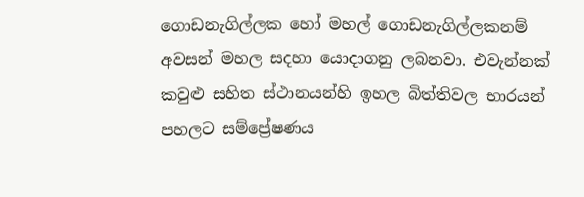ගොඩනැගිල්ලක හෝ මහල් ගොඩනැගිල්ලකනම් අවසන් මහල සදහා යොදාගනු ලබනවා. එවැන්නක් කවුළු සහිත ස්ථානයන්හි ඉහල බිත්තිවල භාරයන් පහලට සම්ප්‍රේෂණය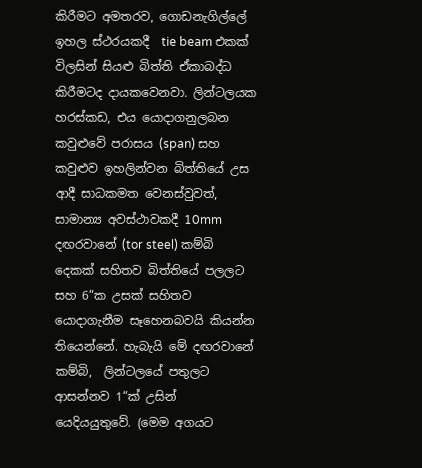කිරීමට අමතරව, ගොඩනැගිල්ලේ ඉහල ස්ථරයකදී  tie beam එකක් විලසින් සියළු බිත්ති ඒකාබද්ධ කිරීමටද දායකවෙනවා. ලින්ටලයක හරස්කඩ, එය යොදාගනුලබන කවුළුවේ පරාසය (span) සහ කවුළුව ඉහලින්වන බිත්තියේ උස ආදී සාධකමත වෙනස්වුවත්, සාමාන්‍ය අවස්ථාවකදී 10mm දඟරවානේ (tor steel) කම්බි දෙකක් සහිතව බිත්තියේ පලලට සහ 6“ක උසක් සහිතව යොදාගැනීම සෑහෙනබවයි කියන්න තියෙන්නේ. හැබැයි මේ දඟරවානේ කම්බි,  ලින්ටලයේ පතුලට ආසන්නව 1“ක් උසින් යෙදියයුතුවේ. (මෙම අගයට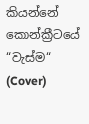කියන්නේ කොන්ක්‍රීටයේ “වැස්ම“ (Cover)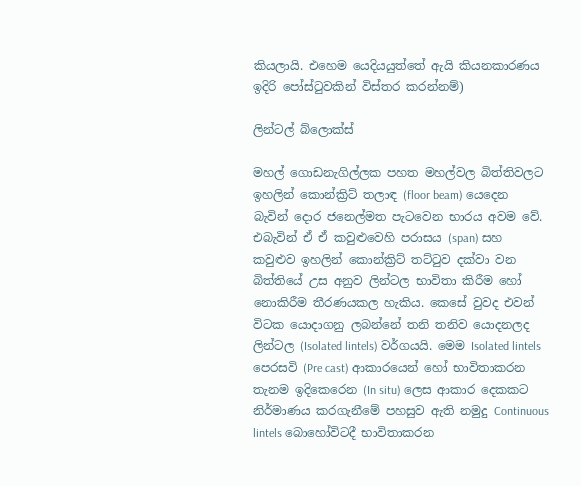කියලායි. එහෙම යෙදියයුත්තේ ඇයි කියනකාරණය ඉදිරි පෝස්ටුවකින් විස්තර කරන්නම්)

ලින්ටල් බ්ලොක්ස්

මහල් ගොඩනැගිල්ලක පහත මහල්වල බිත්තිවලට ඉහලින් කොන්ක්‍රිට් තලාඳ (floor beam) යෙදෙන බැවින් දොර ජනෙල්මත පැටවෙන භාරය අවම වේ. එබැවින් ඒ ඒ කවුළුවෙහි පරාසය (span) සහ කවුළුව ඉහලින් කොන්ක්‍රිට් තට්ටුව දක්වා වන බිත්තියේ උස අනුව ලින්ටල භාවිතා කිරීම හෝ නොකිරීම තීරණයකල හැකිය. කෙසේ වුවද එවන් විටක යොදාගනු ලබන්නේ තනි තනිව යොදනලද ලින්ටල (Isolated lintels) වර්ගයයි. මෙම Isolated lintels පෙරසවි (Pre cast) ආකාරයෙන් හෝ භාවිතාකරන තැනම ඉදිකෙරෙන (In situ) ලෙස ආකාර දෙකකට නිර්මාණය කරගැනීමේ පහසුව ඇති නමුදු Continuous lintels බොහෝවිටදී භාවිතාකරන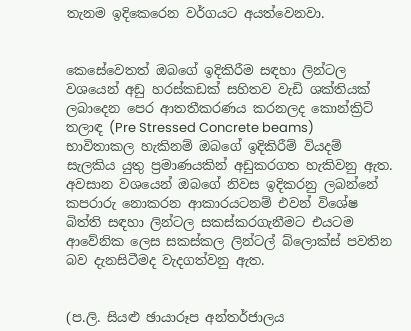තැනම ඉදිකෙරෙන වර්ගයට අයත්වෙනවා.


කෙසේවෙතත් ඔබගේ ඉදිකිරීම සඳහා ලින්ටල වශයෙන් අඩු හරස්කඩක් සහිතව වැඩි ශක්තියක් ලබාදෙන පෙර ආතතීකරණය කරනලද කොන්ක්‍රිට් තලාඳ (Pre Stressed Concrete beams) භාවිතාකල හැකිනම් ඔබගේ ඉදිකිරීම් වියදම් සැලකිය යුතු ප්‍රමාණයකින් අඩුකරගත හැකිවනු ඇත. අවසාන වශයෙන් ඔබගේ නිවස ඉදිකරනු ලබන්නේ කපරාරු නොකරන ආකාරයටනම් එවන් විශේෂ බිත්ති සඳහා ලින්ටල සකස්කරගැනීමට එයටම ආවේනික ලෙස සකස්කල ලින්ටල් බ්ලොක්ස් පවතින බව දැනසිටීමද වැදගත්වනු ඇත.


(ප.ලි. සියළු ඡායාරූප අන්තර්ජාලය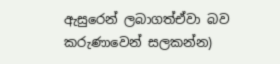ඇසුරෙන් ලබාගත්ඒවා බව කරුණාවෙන් සලකන්න)